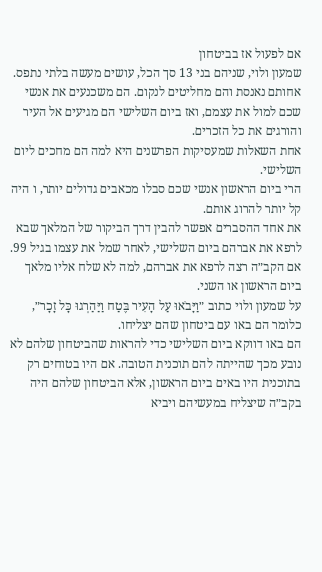אם לפעול אז בביטחון
שמעון ולוי, שניהם בני 13 סך הכל, עושים מעשה בלתי נתפס.
אחותם נאנסת והם מחליטים לנקום. הם משכנעים את אנשי שכם למול את עצמם, ואז ביום השלישי הם מגיעים אל העיר והורגים את כל הזכרים.
אחת השאלות שמעסיקות הפרשנים היא למה הם מחכים ליום השלישי.
הרי ביום הראשון אנשי שכם סבלו מכאבים גדולים יותר, ו היה קל יותר להרוג אותם.
את אחד ההסברים אפשר להבין דרך הביקור של המלאך שבא לרפא את אברהם ביום השלישי, לאחר שמל את עצמו בגיל 99.
אם הקב״ה רצה לרפא את אברהם, למה לא שלח אליו מלאך ביום הראשון או השני.
על שמעון ולוי כתוב ״וַיָּבֹאוּ עַל הָעִיר בֶּטַח וַיַּהַרְגוּ כָּל זָכָר״, כלומר הם באו עם ביטחון שהם יצליחו.
הם באו דווקא ביום השלישי כדי להראות שהביטחון שלהם לא נובע מכך שהייתה להם תוכנית הטובה. אם היו בטוחים רק בתוכנית היו באים ביום הראשון, אלא הביטחון שלהם היה בקב״ה שיצליח במעשיהם ויביא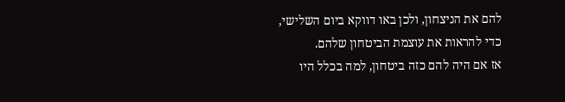להם את הניצחון, ולכן באו דווקא ביום השלישי, כדי להראות את עוצמת הביטחון שלהם.
אז אם היה להם כזה ביטחון, למה בכלל היו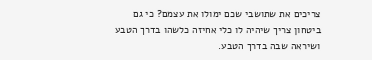צריכים את שתושבי שכם ימולו את עצמם? כי גם ביטחון צריך שיהיה לו כלי אחיזה כלשהו בדרך הטבע ושיראה שבה בדרך הטבע.